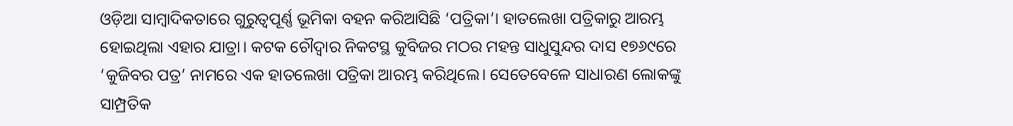ଓଡ଼ିଆ ସାମ୍ବାଦିକତାରେ ଗୁରୁତ୍ୱପୂର୍ଣ୍ଣ ଭୂମିକା ବହନ କରିଆସିଛି ‘ପତ୍ରିକା’। ହାତଲେଖା ପତ୍ରିକାରୁ ଆରମ୍ଭ ହୋଇଥିଲା ଏହାର ଯାତ୍ରା। କଟକ ଚୌଦ୍ୱାର ନିକଟସ୍ଥ କୁବିଜର ମଠର ମହନ୍ତ ସାଧୁସୁନ୍ଦର ଦାସ ୧୭୬୯ରେ ‘କୁଜିବର ପତ୍ର’ ନାମରେ ଏକ ହାତଲେଖା ପତ୍ରିକା ଆରମ୍ଭ କରିଥିଲେ। ସେତେବେଳେ ସାଧାରଣ ଲୋକଙ୍କୁ ସାମ୍ପ୍ରତିକ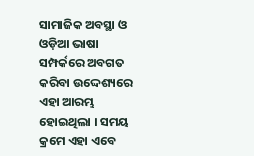ସାମାଜିକ ଅବସ୍ଥା ଓ ଓଡ଼ିଆ ଭାଷା ସମ୍ପର୍କରେ ଅବଗତ କରିବା ଉଦ୍ଦେଶ୍ୟରେ ଏହା ଆରମ୍ଭ ହୋଇଥିଲା । ସମୟ କ୍ରମେ ଏହା ଏବେ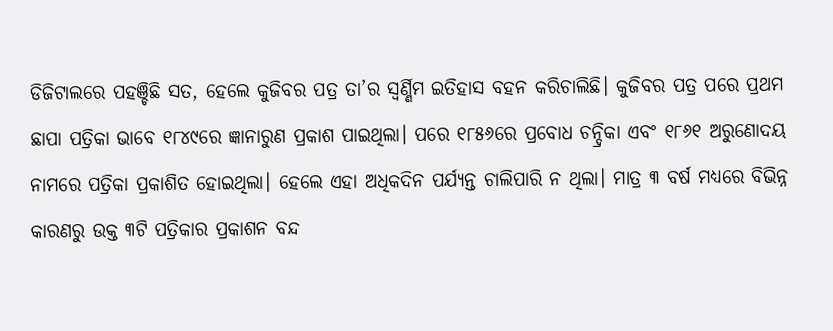ଡିଜିଟାଲରେ ପହଞ୍ଚିଛି ସତ, ହେଲେ କୁଜିବର ପତ୍ର ତା’ର ସ୍ବର୍ଣ୍ଣିମ ଇତିହାସ ବହନ କରିଚାଲିଛି। କୁଜିବର ପତ୍ର ପରେ ପ୍ରଥମ ଛାପା ପତ୍ରିକା ଭାବେ ୧୮୪୯ରେ ଜ୍ଞାନାରୁଣ ପ୍ରକାଶ ପାଇଥିଲା। ପରେ ୧୮୫୬ରେ ପ୍ରବୋଧ ଚନ୍ଦ୍ରିକା ଏବଂ ୧୮୬୧ ଅରୁଣୋଦୟ ନାମରେ ପତ୍ରିକା ପ୍ରକାଶିତ ହୋଇଥିଲା। ହେଲେ ଏହା ଅଧିକଦିନ ପର୍ଯ୍ୟନ୍ତ ଚାଲିପାରି ନ ଥିଲା। ମାତ୍ର ୩ ବର୍ଷ ମଧ୍ୟରେ ବିଭିନ୍ନ କାରଣରୁ ଉକ୍ତ ୩ଟି ପତ୍ରିକାର ପ୍ରକାଶନ ବନ୍ଦ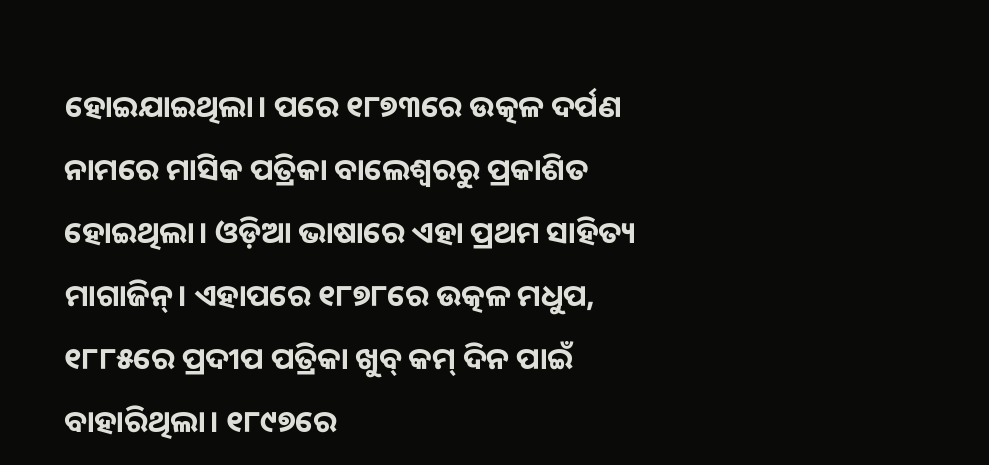ହୋଇଯାଇଥିଲା। ପରେ ୧୮୭୩ରେ ଉତ୍କଳ ଦର୍ପଣ ନାମରେ ମାସିକ ପତ୍ରିକା ବାଲେଶ୍ୱରରୁ ପ୍ରକାଶିତ ହୋଇଥିଲା। ଓଡ଼ିଆ ଭାଷାରେ ଏହା ପ୍ରଥମ ସାହିତ୍ୟ ମାଗାଜିନ୍। ଏହାପରେ ୧୮୭୮ରେ ଉତ୍କଳ ମଧୁପ, ୧୮୮୫ରେ ପ୍ରଦୀପ ପତ୍ରିକା ଖୁବ୍ କମ୍ ଦିନ ପାଇଁ ବାହାରିଥିଲା। ୧୮୯୭ରେ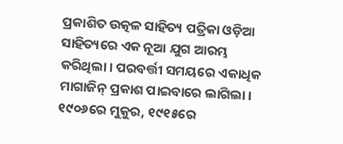ପ୍ରକାଶିତ ଉତ୍କଳ ସାହିତ୍ୟ ପତ୍ରିକା ଓଡ଼ିଆ ସାହିତ୍ୟରେ ଏକ ନୂଆ ଯୁଗ ଆରମ୍ଭ କରିଥିଲା। ପରବର୍ତ୍ତୀ ସମୟରେ ଏକାଧିକ ମାଗାଜିନ୍ ପ୍ରକାଶ ପାଇବାରେ ଲାଗିଲା। ୧୯୦୬ରେ ମୁକୁର, ୧୯୧୫ରେ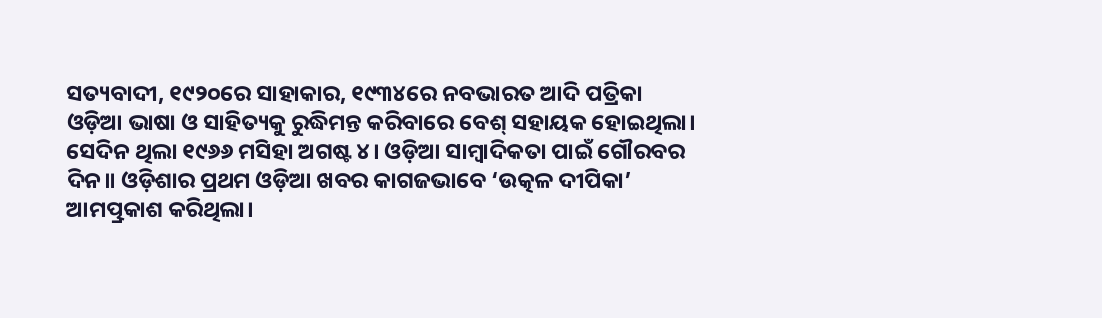ସତ୍ୟବାଦୀ, ୧୯୨୦ରେ ସାହାକାର, ୧୯୩୪ରେ ନବଭାରତ ଆଦି ପତ୍ରିକା ଓଡ଼ିଆ ଭାଷା ଓ ସାହିତ୍ୟକୁ ରୁଦ୍ଧିମନ୍ତ କରିବାରେ ବେଶ୍ ସହାୟକ ହୋଇଥିଲା।
ସେଦିନ ଥିଲା ୧୯୬୬ ମସିହା ଅଗଷ୍ଟ ୪। ଓଡ଼ିଆ ସାମ୍ବାଦିକତା ପାଇଁ ଗୌରବର ଦିନ॥ ଓଡ଼ିଶାର ପ୍ରଥମ ଓଡ଼ିଆ ଖବର କାଗଜଭାବେ ‘ଉତ୍କଳ ଦୀପିକା’ ଆମତ୍ପ୍ରକାଶ କରିଥିଲା।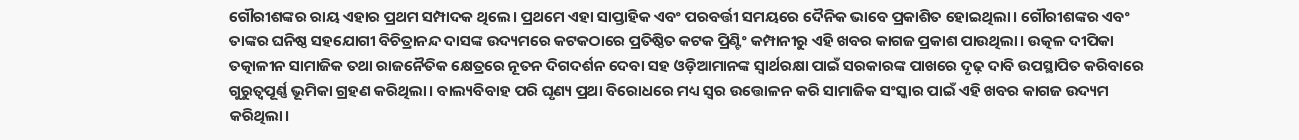ଗୌରୀଶଙ୍କର ରାୟ ଏହାର ପ୍ରଥମ ସମ୍ପାଦକ ଥିଲେ। ପ୍ରଥମେ ଏହା ସାପ୍ତାହିକ ଏବଂ ପରବର୍ତ୍ତୀ ସମୟରେ ଦୈନିକ ଭାବେ ପ୍ରକାଶିତ ହୋଇଥିଲା। ଗୌରୀଶଙ୍କର ଏବଂ ତାଙ୍କର ଘନିଷ୍ଠ ସହଯୋଗୀ ବିଚିତ୍ରାନନ୍ଦ ଦାସଙ୍କ ଉଦ୍ୟମରେ କଟକଠାରେ ପ୍ରତିଷ୍ଠିତ କଟକ ପ୍ରିଣ୍ଟିଂ କମ୍ପାନୀରୁ ଏହି ଖବର କାଗଜ ପ୍ରକାଶ ପାଉଥିଲା। ଉତ୍କଳ ଦୀପିକା ତତ୍କାଳୀନ ସାମାଜିକ ତଥା ରାଜନୈତିକ କ୍ଷେତ୍ରରେ ନୂତନ ଦିଗଦର୍ଶନ ଦେବା ସହ ଓଡ଼ିଆମାନଙ୍କ ସ୍ବାର୍ଥରକ୍ଷା ପାଇଁ ସରକାରଙ୍କ ପାଖରେ ଦୃଢ଼ ଦାବି ଉପସ୍ଥାପିତ କରିବାରେ ଗୁରୁତ୍ୱପୂର୍ଣ୍ଣ ଭୂମିକା ଗ୍ରହଣ କରିଥିଲା। ବାଲ୍ୟବିବାହ ପରି ଘୃଣ୍ୟ ପ୍ରଥା ବିରୋଧରେ ମଧ୍ୟ ସ୍ବର ଉତ୍ତୋଳନ କରି ସାମାଜିକ ସଂସ୍କାର ପାଇଁ ଏହି ଖବର କାଗଜ ଉଦ୍ୟମ କରିଥିଲା।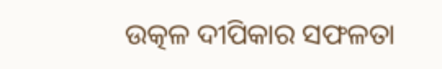ଉତ୍କଳ ଦୀପିକାର ସଫଳତା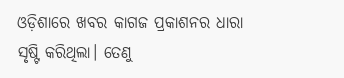ଓଡ଼ିଶାରେ ଖବର କାଗଜ ପ୍ରକାଶନର ଧାରା ସୃଷ୍ଟି କରିଥିଲା। ତେଣୁ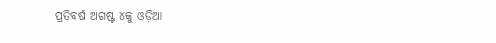ପ୍ରତିବର୍ଷ ଅଗଷ୍ଟ ୪କୁ ଓଡ଼ିଆ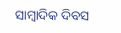ସାମ୍ବାଦିକ ଦିବସ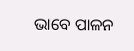ଭାବେ ପାଳନ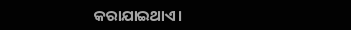କରାଯାଇଥାଏ।